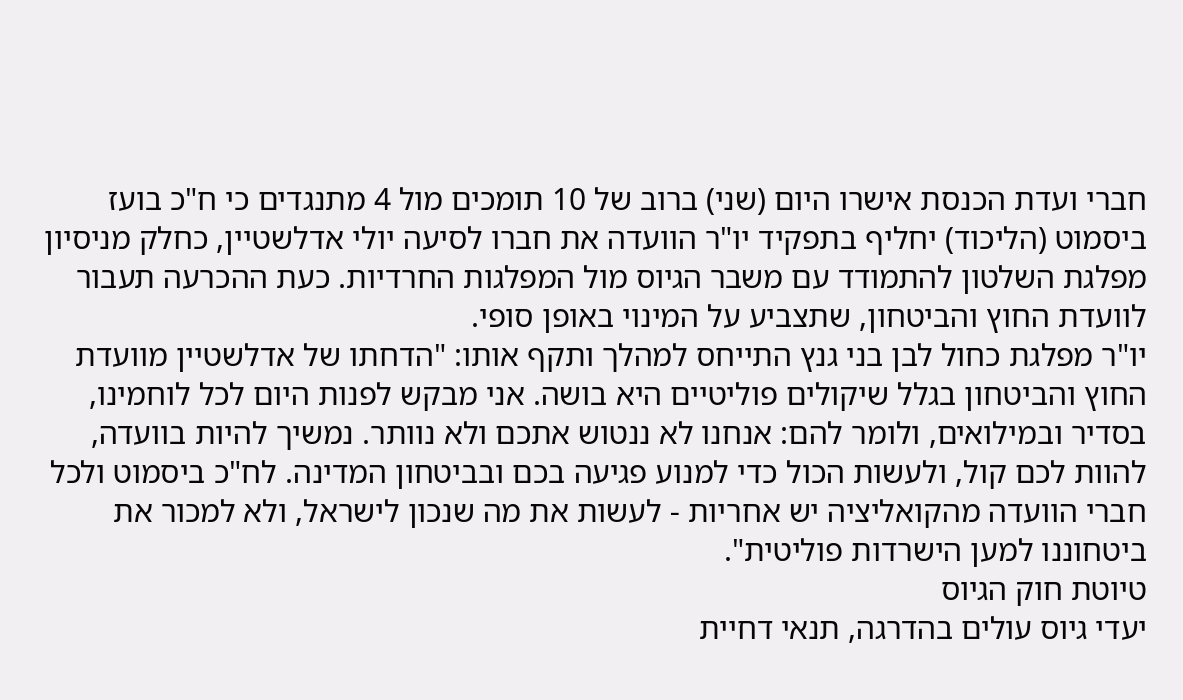חברי ועדת הכנסת אישרו היום (שני) ברוב של 10 תומכים מול 4 מתנגדים כי ח"כ בועז ביסמוט (הליכוד) יחליף בתפקיד יו"ר הוועדה את חברו לסיעה יולי אדלשטיין, כחלק מניסיון מפלגת השלטון להתמודד עם משבר הגיוס מול המפלגות החרדיות. כעת ההכרעה תעבור לוועדת החוץ והביטחון, שתצביע על המינוי באופן סופי.
יו"ר מפלגת כחול לבן בני גנץ התייחס למהלך ותקף אותו: "הדחתו של אדלשטיין מוועדת החוץ והביטחון בגלל שיקולים פוליטיים היא בושה. אני מבקש לפנות היום לכל לוחמינו, בסדיר ובמילואים, ולומר להם: אנחנו לא ננטוש אתכם ולא נוותר. נמשיך להיות בוועדה, להוות לכם קול, ולעשות הכול כדי למנוע פגיעה בכם ובביטחון המדינה. לח"כ ביסמוט ולכל חברי הוועדה מהקואליציה יש אחריות - לעשות את מה שנכון לישראל, ולא למכור את ביטחוננו למען הישרדות פוליטית".
טיוטת חוק הגיוס
יעדי גיוס עולים בהדרגה, תנאי דחיית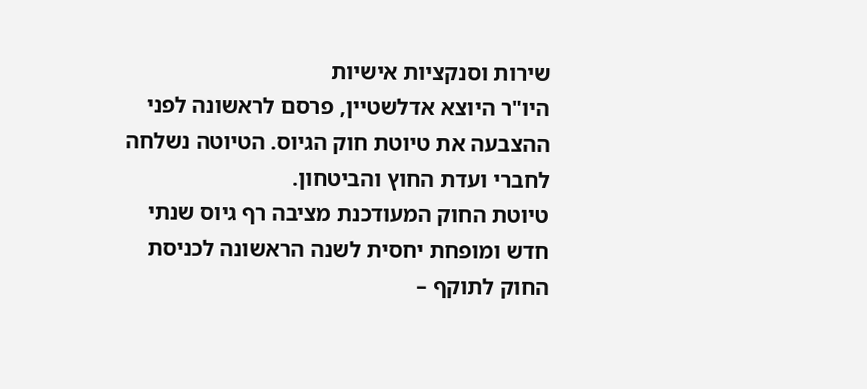שירות וסנקציות אישיות
היו"ר היוצא אדלשטיין, פרסם לראשונה לפני ההצבעה את טיוטת חוק הגיוס. הטיוטה נשלחה לחברי ועדת החוץ והביטחון.
טיוטת החוק המעודכנת מציבה רף גיוס שנתי חדש ומופחת יחסית לשנה הראשונה לכניסת החוק לתוקף –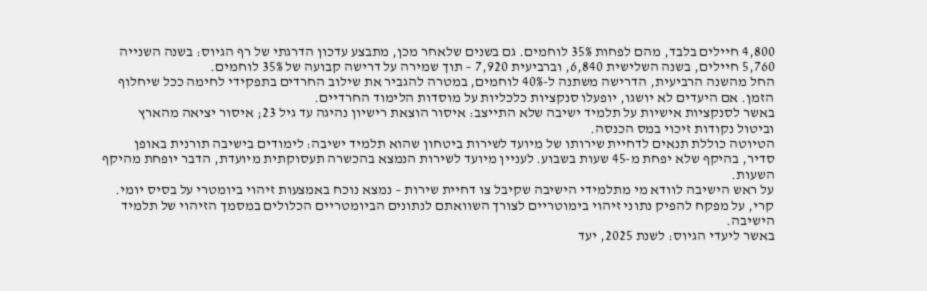4,800 חיילים בלבד, מהם לפחות 35% לוחמים. גם בשנים שלאחר מכן, מתבצע עדכון הדרגתי של רף הגיוס: בשנה השנייה 5,760 חיילים, בשנה השלישית 6,840, וברביעית 7,920 – תוך שמירה על דרישה קבועה של 35% לוחמים.
החל מהשנה הרביעית, הדרישה משתנה ל-40% לוחמים, במטרה להגביר את שילוב החרדים בתפקידי לחימה ככל שיחלוף הזמן. אם היעדים לא יושגו, יופעלו סנקציות כלכליות על מוסדות הלימוד החרדיים.
באשר לסנקציות אישיות על תלמיד ישיבה שלא התייצב: איסור הוצאת רישיון נהיגה עד גיל 23; איסור יציאה מהארץ וביטול נקודות זיכוי במס הכנסה.
הטיוטה כוללת תנאים לדחיית שירותו של מיועד לשירות ביטחון שהוא תלמיד ישיבה: לימודים בישיבה תורנית באופן סדיר, בהיקף שלא יפחת מ-45 שעות בשבוע. לעניין מיועד לשירות הנמצא בהכשרה תעסוקתית מיועדת, הדבר יופחת מהיקף השעות.
על ראש הישיבה לוודא מי מתלמידי הישיבה שקיבל צו דחיית שירות – נמצא נוכח באמצעות זיהוי ביומטרי על בסיס יומי. קרי, על מפקח להפיק נתוני זיהוי בימוטריים לצורך השוואתם לנתונים הביומטריים הכלולים במסמך הזיהוי של תלמיד הישיבה.
באשר ליעדי הגיוס: לשנת 2025, יעד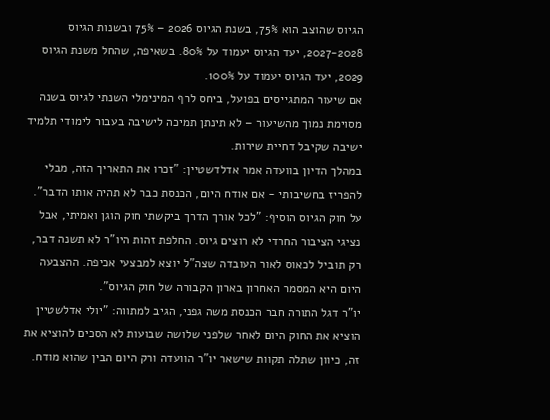הגיוס שהוצב הוא 75%, בשנת הגיוס 2026 – 75% ובשנות הגיוס 2027-2028, יעד הגיוס יעמוד על 80%. בשאיפה, שהחל משנת הגיוס 2029, יעד הגיוס יעמוד על 100%.
אם שיעור המתגייסים בפועל, ביחס לרף המינימלי השנתי לגיוס בשנה מסוימת נמוך מהשיעור – לא תינתן תמיכה לישיבה בעבור לימודי תלמיד ישיבה שקיבל דחיית שירות.
במהלך הדיון בוועדה אמר אדלדשטיין: "זכרו את התאריך הזה, מבלי להפריז בחשיבותי - אם אודח היום, הכנסת כבר לא תהיה אותו הדבר". על חוק הגיוס הוסיף: "לכל אורך הדרך ביקשתי חוק הוגן ואמיתי, אבל נציגי הציבור החרדי לא רוצים גיוס. החלפת זהות היו"ר לא תשנה דבר, רק תוביל לכאוס לאור העובדה שצה"ל יוצא למבצעי אכיפה. ההצבעה היום היא המסמר האחרון בארון הקבורה של חוק הגיוס".
יו"ר דגל התורה חבר הכנסת משה גפני, הגיב למתווה: "יולי אדלשטיין הוציא את החוק היום לאחר שלפני שלושה שבועות לא הסכים להוציא את זה, כיוון שתלה תקוות שישאר יו"ר הוועדה ורק היום הבין שהוא מודח.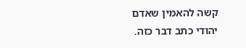קשה להאמין שאדם יהודי כתב דבר כזה.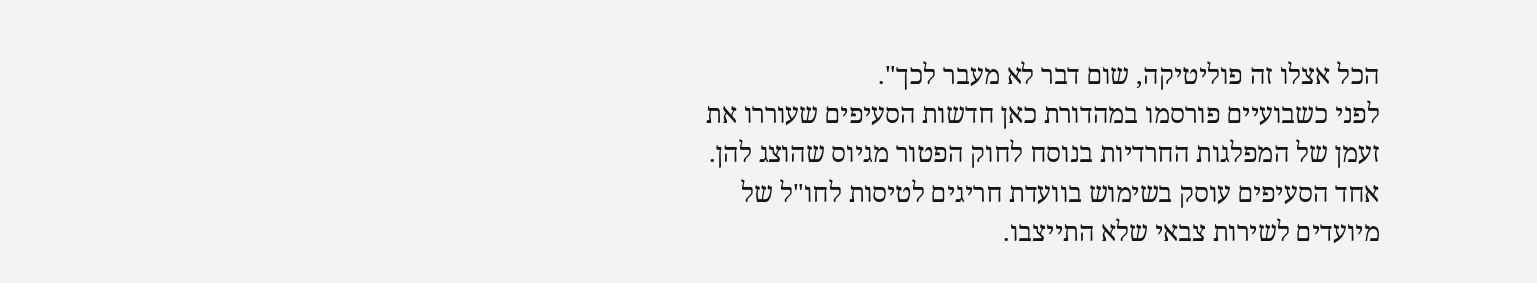הכל אצלו זה פוליטיקה, שום דבר לא מעבר לכך".
לפני כשבועיים פורסמו במהדורת כאן חדשות הסעיפים שעוררו את זעמן של המפלגות החרדיות בנוסח לחוק הפטור מגיוס שהוצג להן. אחד הסעיפים עוסק בשימוש בוועדת חריגים לטיסות לחו"ל של מיועדים לשירות צבאי שלא התייצבו.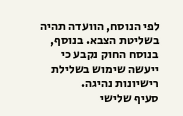לפי הנוסח, הוועדה תהיה בשליטת הצבא. בנוסף, בנוסח החוק נקבע כי ייעשה שימוש בשלילת רישיונות נהיגה.
סעיף שלישי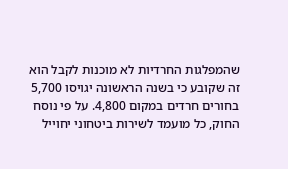שהמפלגות החרדיות לא מוכנות לקבל הוא זה שקובע כי בשנה הראשונה יגויסו 5,700 בחורים חרדים במקום 4,800. על פי נוסח החוק, כל מועמד לשירות ביטחוני יחוייל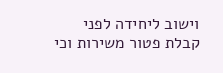וישוב ליחידה לפני קבלת פטור משירות וכי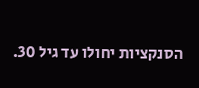הסנקציות יחולו עד גיל 30.